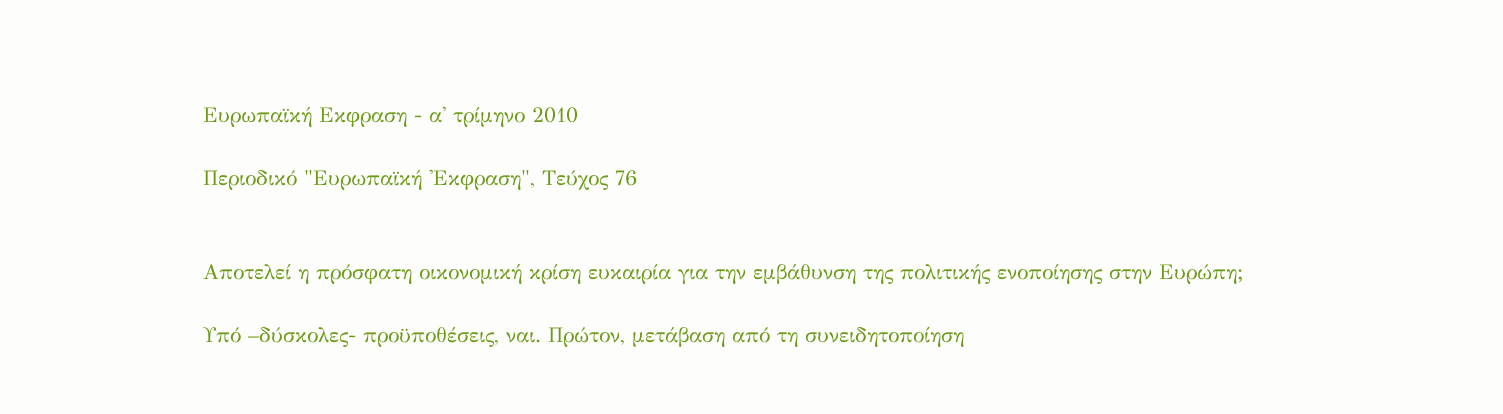Ευρωπαϊκή Εκφραση - α' τρίμηνο 2010

Περιοδικό "Ευρωπαϊκή 'Εκφραση", Τεύχος 76


Αποτελεί η πρόσφατη οικονομική κρίση ευκαιρία για την εμβάθυνση της πολιτικής ενοποίησης στην Ευρώπη;

Υπό –δύσκολες- προϋποθέσεις, ναι. Πρώτον, μετάβαση από τη συνειδητοποίηση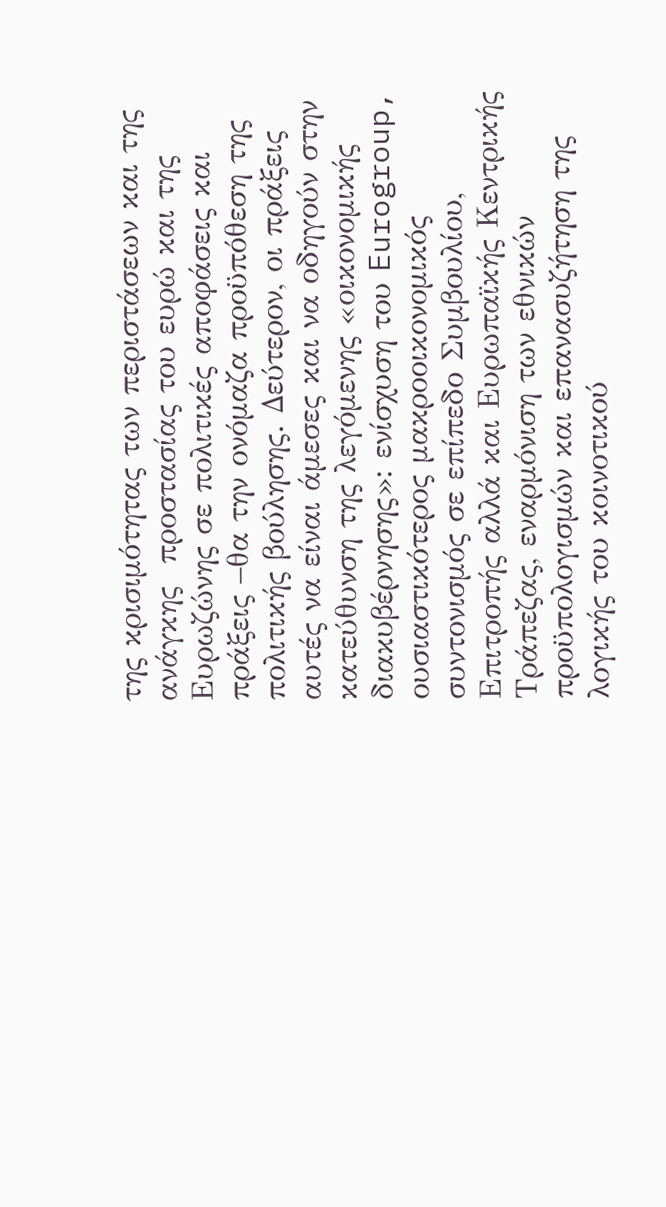της κρισιμότητας των περιστάσεων και της ανάγκης  προστασίας του ευρώ και της Ευρωζώνης σε πολιτικές αποφάσεις και πράξεις –θα την ονόμαζα προϋπόθεση της πολιτικής βούλησης. Δεύτερον, οι πράξεις αυτές να είναι άμεσες και να οδηγούν στην κατεύθυνση της λεγόμενης «οικονομικής διακυβέρνησης»: ενίσχυση του Eurogroup, ουσιαστικότερος μακροοικονομικός συντονισμός σε επίπεδο Συμβουλίου, Επιτροπής αλλά και Ευρωπαϊκής Κεντρικής Τράπεζας, εναρμόνιση των εθνικών προϋπολογισμών και επανασυζήτηση της λογικής του κοινοτικού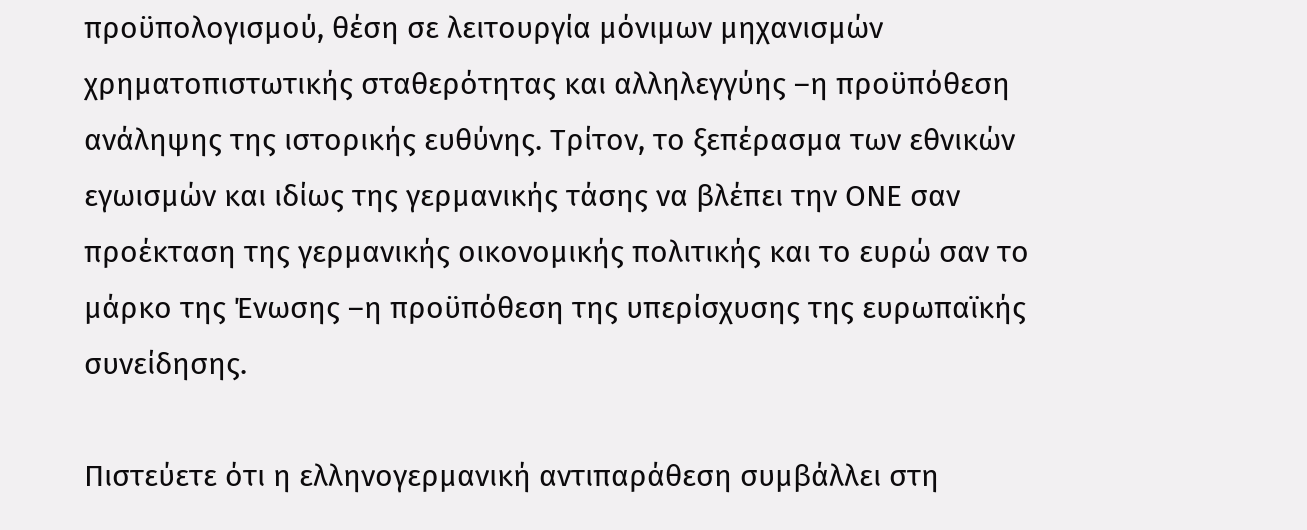προϋπολογισμού, θέση σε λειτουργία μόνιμων μηχανισμών χρηματοπιστωτικής σταθερότητας και αλληλεγγύης –η προϋπόθεση ανάληψης της ιστορικής ευθύνης. Τρίτον, το ξεπέρασμα των εθνικών εγωισμών και ιδίως της γερμανικής τάσης να βλέπει την ΟΝΕ σαν προέκταση της γερμανικής οικονομικής πολιτικής και το ευρώ σαν το μάρκο της Ένωσης –η προϋπόθεση της υπερίσχυσης της ευρωπαϊκής συνείδησης.

Πιστεύετε ότι η ελληνογερμανική αντιπαράθεση συμβάλλει στη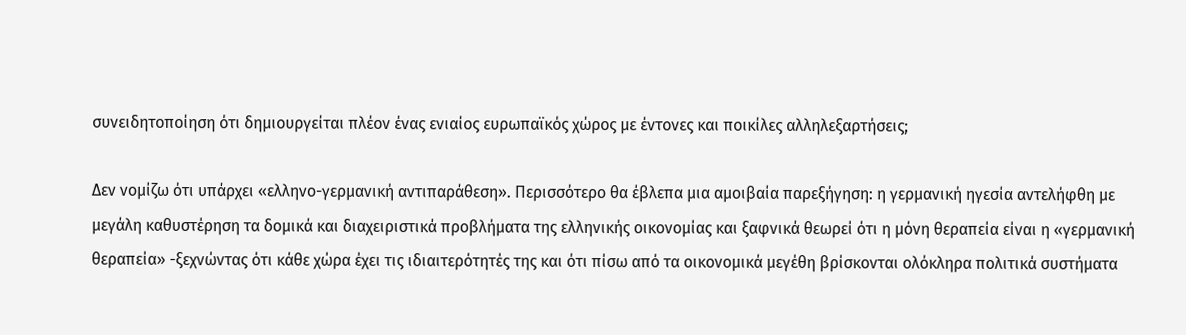συνειδητοποίηση ότι δημιουργείται πλέον ένας ενιαίος ευρωπαϊκός χώρος με έντονες και ποικίλες αλληλεξαρτήσεις;

Δεν νομίζω ότι υπάρχει «ελληνο-γερμανική αντιπαράθεση». Περισσότερο θα έβλεπα μια αμοιβαία παρεξήγηση: η γερμανική ηγεσία αντελήφθη με μεγάλη καθυστέρηση τα δομικά και διαχειριστικά προβλήματα της ελληνικής οικονομίας και ξαφνικά θεωρεί ότι η μόνη θεραπεία είναι η «γερμανική θεραπεία» -ξεχνώντας ότι κάθε χώρα έχει τις ιδιαιτερότητές της και ότι πίσω από τα οικονομικά μεγέθη βρίσκονται ολόκληρα πολιτικά συστήματα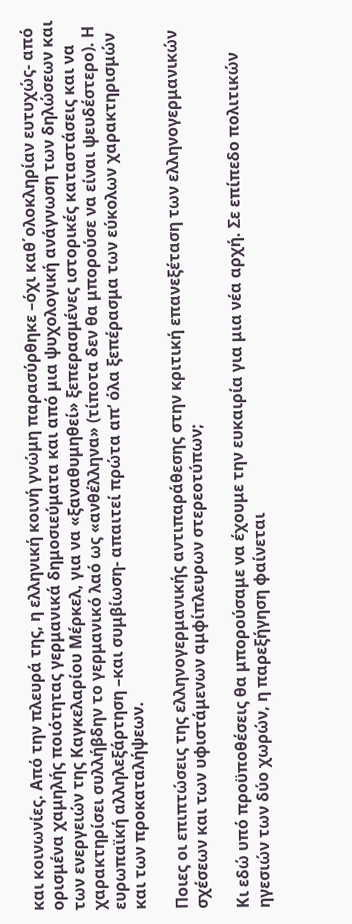και κοινωνίες. Από την πλευρά της, η ελληνική κοινή γνώμη παρασύρθηκε –όχι καθ΄ολοκληρίαν ευτυχώς- από ορισμένα χαμηλής ποιότητας γερμανικά δημοσιεύματα και από μια ψυχολογική ανάγνωση των δηλώσεων και των ενεργειών της Καγκελαρίου Μέρκελ, για να «ξαναθυμηθεί» ξεπερασμένες ιστορικές καταστάσεις και να χαρακτηρίσει συλλήβδην το γερμανικό λαό ως «ανθέλληνα» (τίποτα δεν θα μπορούσε να είναι ψευδέστερο). Η ευρωπαϊκή αλληλεξάρτηση –και συμβίωση- απαιτεί πρώτα απ’ όλα ξεπέρασμα των εύκολων χαρακτηρισμών και των προκαταλήψεων.

Ποιες οι επιπτώσεις της ελληνογερμανικής αντιπαράθεσης στην κριτική επανεξέταση των ελληνογερμανικών σχέσεων και των υφιστάμενων αμφίπλευρων στερεοτύπων;

Κι εδώ υπό προϋποθέσεις θα μπορούσαμε να έχουμε την ευκαιρία για μια νέα αρχή. Σε επίπεδο πολιτικών ηγεσιών των δύο χωρών, η παρεξήγηση φαίνεται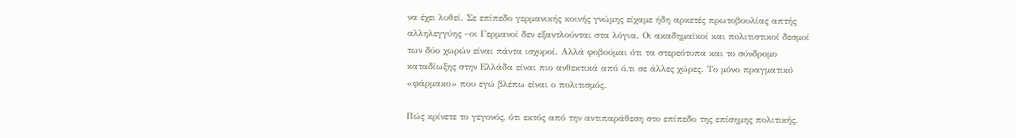να έχει λυθεί. Σε επίπεδο γερμανικής κοινής γνώμης είχαμε ήδη αρκετές πρωτοβουλίας απτής αλληλεγγύης –οι Γερμανοί δεν εξαντλούνται στα λόγια. Οι ακαδημαϊκοί και πολιτιστικοί δεσμοί των δύο χωρών είναι πάντα ισχυροί. Αλλά φοβούμαι ότι τα στερεότυπα και το σύνδρομο καταδίωξης στην Ελλάδα είναι πιο ανθεκτικά από ό,τι σε άλλες χώρες. Το μόνο πραγματικό «φάρμακο» που εγώ βλέπω είναι ο πολιτισμός.

Πώς κρίνετε το γεγονός, ότι εκτός από την αντιπαράθεση στο επίπεδο της επίσημης πολιτικής,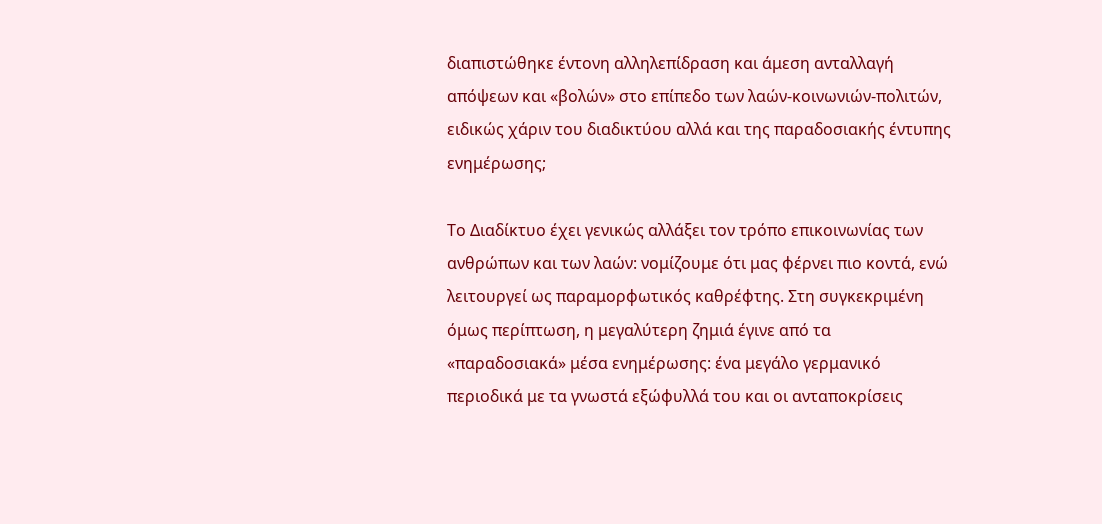διαπιστώθηκε έντονη αλληλεπίδραση και άμεση ανταλλαγή απόψεων και «βολών» στο επίπεδο των λαών-κοινωνιών-πολιτών, ειδικώς χάριν του διαδικτύου αλλά και της παραδοσιακής έντυπης ενημέρωσης;

Το Διαδίκτυο έχει γενικώς αλλάξει τον τρόπο επικοινωνίας των ανθρώπων και των λαών: νομίζουμε ότι μας φέρνει πιο κοντά, ενώ λειτουργεί ως παραμορφωτικός καθρέφτης. Στη συγκεκριμένη όμως περίπτωση, η μεγαλύτερη ζημιά έγινε από τα «παραδοσιακά» μέσα ενημέρωσης: ένα μεγάλο γερμανικό περιοδικά με τα γνωστά εξώφυλλά του και οι ανταποκρίσεις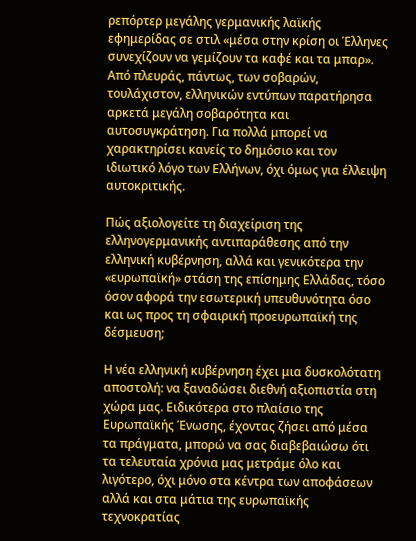ρεπόρτερ μεγάλης γερμανικής λαϊκής εφημερίδας σε στιλ «μέσα στην κρίση οι Έλληνες συνεχίζουν να γεμίζουν τα καφέ και τα μπαρ». Από πλευράς, πάντως, των σοβαρών, τουλάχιστον, ελληνικών εντύπων παρατήρησα αρκετά μεγάλη σοβαρότητα και αυτοσυγκράτηση. Για πολλά μπορεί να χαρακτηρίσει κανείς το δημόσιο και τον ιδιωτικό λόγο των Ελλήνων, όχι όμως για έλλειψη αυτοκριτικής.

Πώς αξιολογείτε τη διαχείριση της ελληνογερμανικής αντιπαράθεσης από την ελληνική κυβέρνηση, αλλά και γενικότερα την «ευρωπαϊκή» στάση της επίσημης Ελλάδας, τόσο όσον αφορά την εσωτερική υπευθυνότητα όσο και ως προς τη σφαιρική προευρωπαϊκή της δέσμευση;

Η νέα ελληνική κυβέρνηση έχει μια δυσκολότατη αποστολή: να ξαναδώσει διεθνή αξιοπιστία στη χώρα μας. Ειδικότερα στο πλαίσιο της Ευρωπαϊκής Ένωσης, έχοντας ζήσει από μέσα τα πράγματα, μπορώ να σας διαβεβαιώσω ότι τα τελευταία χρόνια μας μετράμε όλο και λιγότερο, όχι μόνο στα κέντρα των αποφάσεων αλλά και στα μάτια της ευρωπαϊκής τεχνοκρατίας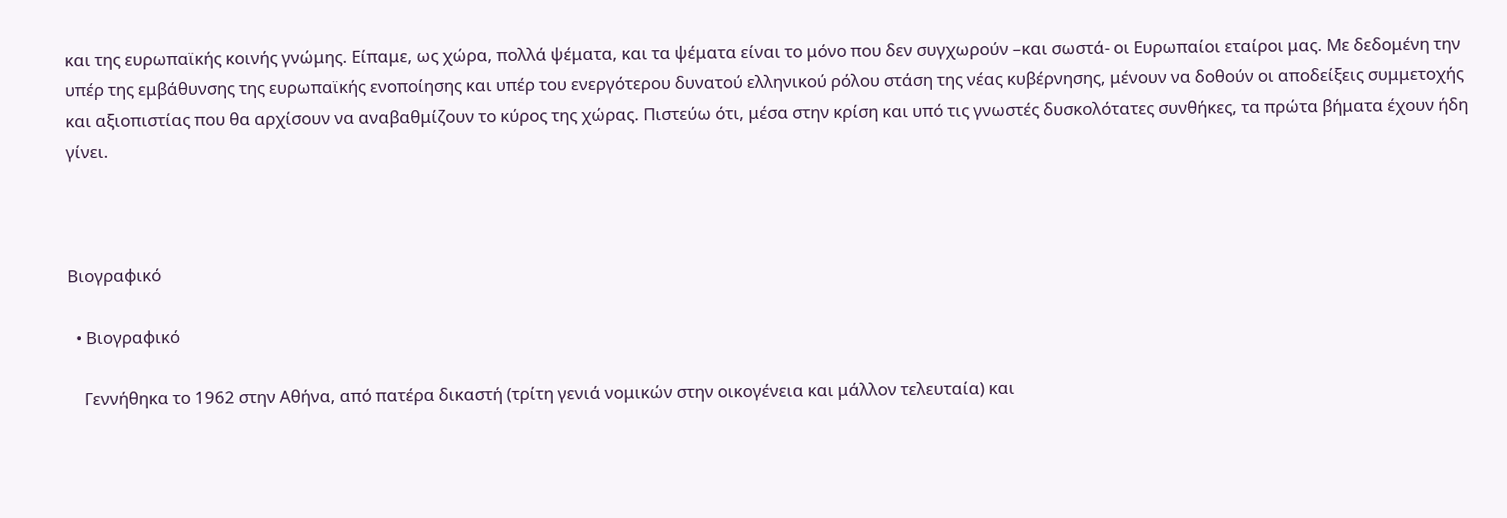και της ευρωπαϊκής κοινής γνώμης. Είπαμε, ως χώρα, πολλά ψέματα, και τα ψέματα είναι το μόνο που δεν συγχωρούν –και σωστά- οι Ευρωπαίοι εταίροι μας. Με δεδομένη την υπέρ της εμβάθυνσης της ευρωπαϊκής ενοποίησης και υπέρ του ενεργότερου δυνατού ελληνικού ρόλου στάση της νέας κυβέρνησης, μένουν να δοθούν οι αποδείξεις συμμετοχής και αξιοπιστίας που θα αρχίσουν να αναβαθμίζουν το κύρος της χώρας. Πιστεύω ότι, μέσα στην κρίση και υπό τις γνωστές δυσκολότατες συνθήκες, τα πρώτα βήματα έχουν ήδη γίνει.



Βιογραφικό

  • Βιογραφικό

    Γεννήθηκα το 1962 στην Αθήνα, από πατέρα δικαστή (τρίτη γενιά νομικών στην οικογένεια και μάλλον τελευταία) και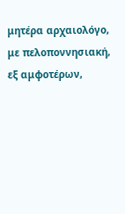μητέρα αρχαιολόγο, με πελοποννησιακή, εξ αμφοτέρων,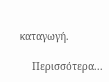καταγωγή.

    Περισσότερα...